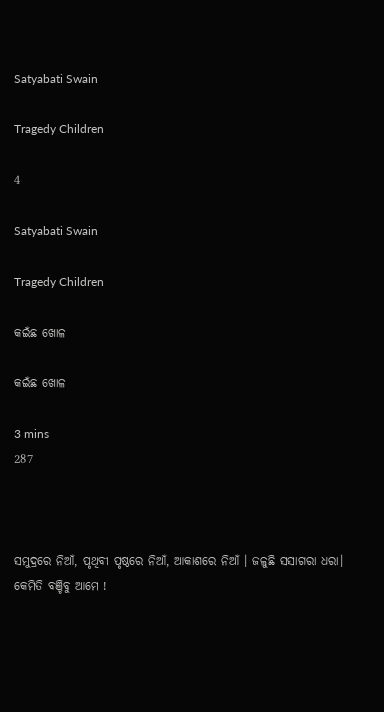Satyabati Swain

Tragedy Children

4

Satyabati Swain

Tragedy Children

କଇଁଛ ଖୋଳ

କଇଁଛ ଖୋଳ

3 mins
287



ସମୁଦ୍ରରେ ନିଆଁ, ପୃଥିବୀ ପୃଷ୍ଠରେ ନିଆଁ, ଆକାଶରେ ନିଆଁ । ଜଳୁଛି ସସାଗରା ଧରା। କେମିତି ବଞ୍ଚିବୁ ଆମେ !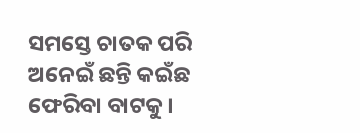ସମସ୍ତେ ଚାତକ ପରି ଅନେଇଁ ଛନ୍ତି କଇଁଛ ଫେରିବା ବାଟକୁ।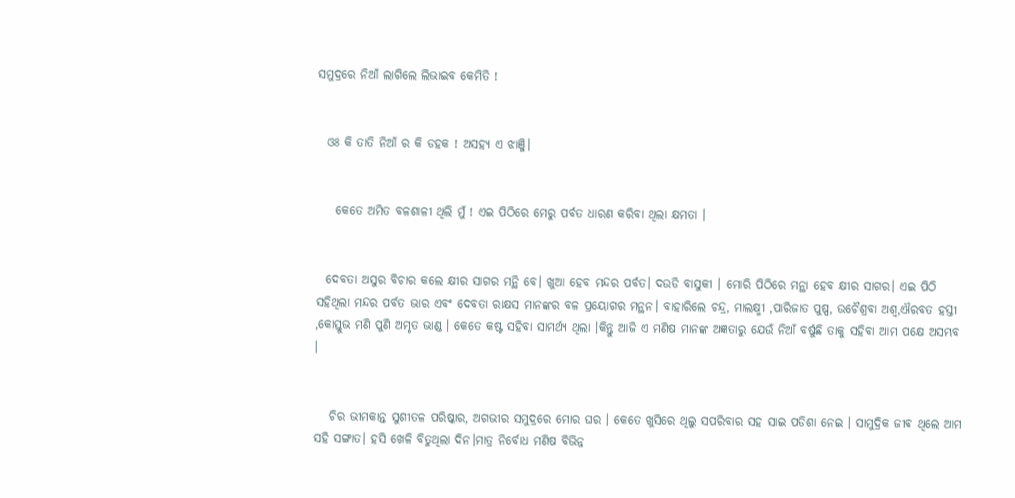ସମୁଦ୍ରରେ ନିଆଁ ଲାଗିଲେ ଲିଭାଇବ କେମିତି !


  ଓଃ କି ତାତି ନିଆଁ ର କି ଡହକ ! ଅସହ୍ୟ ଏ ଝାଞ୍ଜି।


    କେତେ ଅମିତ ବଳଶାଳୀ ଥିଲି ମୁଁ ! ଏଇ ପିଠିରେ ମେରୁ ପର୍ବତ ଧାରଣ କରିବା ଥିଲା କ୍ଷମତା ।


  ଦେବତା ଅସୁର ବିଚାର କଲେ କ୍ଷୀର ସାଗର ମନ୍ଥି ବେ। ଖୁଆ ହେବ ମନ୍ଦର ପର୍ବତ। ଦଉଡି ବାସୁକୀ । ମୋରି ପିଠିରେ ମନ୍ଥା ହେବ କ୍ଷୀର ସାଗର। ଏଇ ପିଠି ସହିଥିଲା ମନ୍ଦର ପର୍ବତ ଭାର ଏବଂ ଦେବତା ରାକ୍ଷସ ମାନଙ୍କର ବଳ ପ୍ରୟୋଗର ମନ୍ଥନ। ବାହାରିଲେ ଚନ୍ଦ୍ର, ମାଲକ୍ଷ୍ମୀ ,ପାରିଜାତ ପୁଷ୍ପ, ଉଚୈଶ୍ରବା ଅଶ୍ୱ,ଐରବତ ହସ୍ତୀ ,କୋସ୍ତୁଭ ମଣି ପୁଣି ଅମୃତ ଭାଣ୍ଡ । କେତେ କଷ୍ଟ ସହିବା ସାମର୍ଥ୍ୟ ଥିଲା ।କିନ୍ତୁ ଆଜି ଏ ମଣିଷ ମାନଙ୍କ ଅଜ୍ଞତାରୁ ଯେଉଁ ନିଆଁ ବର୍ଷୁଛି ତାକୁ ସହିବା ଆମ ପକ୍ଷେ ଅସମ୍ଭବ ।


   ଚିର ଭୀମକାନ୍ତ ସୁଶୀତଳ ପରିଷ୍କାର, ଅଗଭୀର ସମୁଦ୍ରରେ ମୋର ଘର । କେତେ ଖୁସିରେ ଥିଲୁ ସପରିବାର ସହ ସାଇ ପଡିଶା ନେଇ । ସାମୁଦ୍ରିକ ଜୀଵ ଥିଲେ ଆମ ସହି ସଙ୍ଗାତ। ହସି ଖେଳି ବିତୁଥିଲା ଦିନ।ମାତ୍ର ନିର୍ବୋଧ ମଣିଷ ବିଭିନ୍ନ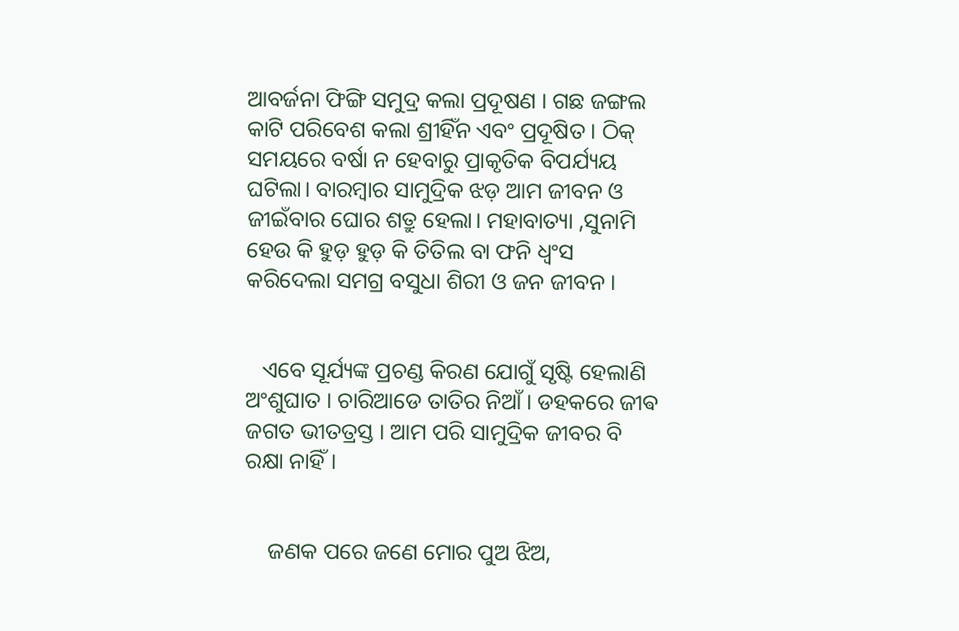ଆବର୍ଜନା ଫିଙ୍ଗି ସମୁଦ୍ର କଲା ପ୍ରଦୂଷଣ । ଗଛ ଜଙ୍ଗଲ କାଟି ପରିବେଶ କଲା ଶ୍ରୀହିଁନ ଏବଂ ପ୍ରଦୂଷିତ । ଠିକ୍ ସମୟରେ ବର୍ଷା ନ ହେବାରୁ ପ୍ରାକୃତିକ ବିପର୍ଯ୍ୟୟ ଘଟିଲା। ବାରମ୍ବାର ସାମୁଦ୍ରିକ ଝଡ଼ ଆମ ଜୀବନ ଓ ଜୀଇଁବାର ଘୋର ଶତ୍ରୁ ହେଲା। ମହାବାତ୍ୟା ,ସୁନାମି ହେଉ କି ହୁଡ଼ ହୁଡ଼ କି ତିତିଲ ବା ଫନି ଧ୍ୱଂସ କରିଦେଲା ସମଗ୍ର ବସୁଧା ଶିରୀ ଓ ଜନ ଜୀବନ ।


   ଏବେ ସୂର୍ଯ୍ୟଙ୍କ ପ୍ରଚଣ୍ଡ କିରଣ ଯୋଗୁଁ ସୃଷ୍ଟି ହେଲାଣି ଅଂଶୁଘାତ । ଚାରିଆଡେ ତାତିର ନିଆଁ। ଡହକରେ ଜୀଵ ଜଗତ ଭୀତତ୍ରସ୍ତ । ଆମ ପରି ସାମୁଦ୍ରିକ ଜୀବର ବି ରକ୍ଷା ନାହିଁ।


    ଜଣକ ପରେ ଜଣେ ମୋର ପୁଅ ଝିଅ,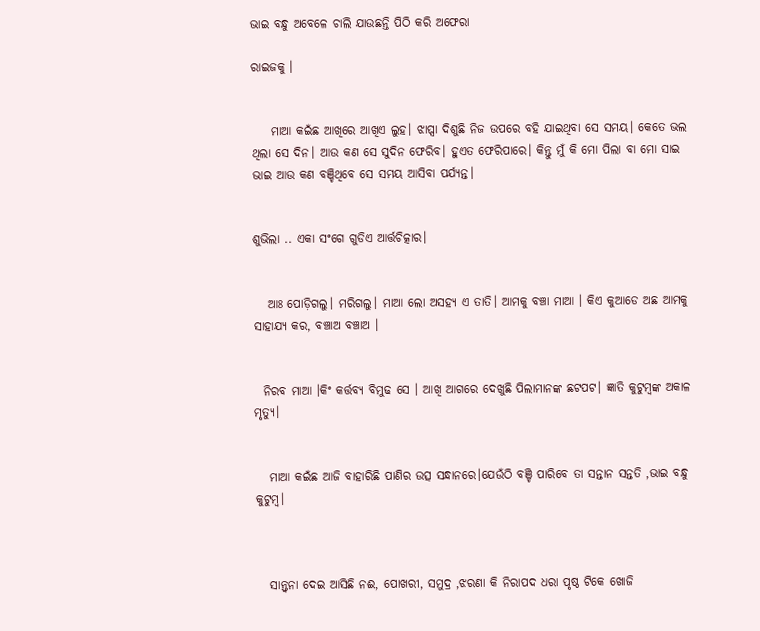ଭାଇ ବନ୍ଧୁ ଅବେଳେ ଚାଲି ଯାଉଛନ୍ତି ପିଠି କରି ଅଫେରା

ରାଇଜକୁ ।


    ମାଆ କଇଁଛ ଆଖିରେ ଆଖିଏ ଲୁହ। ଝାପ୍ସା ଦିଶୁଛି ନିଜ ଉପରେ ବହି ଯାଇଥିବା ସେ ସମୟ। କେତେ ଭଲ ଥିଲା ସେ ଦିନ। ଆଉ କଣ ସେ ସୁଦିନ ଫେରିବ। ହୁଏତ ଫେରିପାରେ। କିନ୍ତୁ ମୁଁ କି ମୋ ପିଲା ବା ମୋ ସାଇ ଭାଇ ଆଉ କଣ ବଞ୍ଚିଥିବେ ସେ ସମୟ ଆସିବା ପର୍ଯ୍ୟନ୍ତ।


ଶୁଭିଲା .. ଏକା ସଂଗେ ଗୁଡିଏ ଆର୍ତ୍ତଚିତ୍କାର।


   ଆଃ ପୋଡ଼ିଗଲୁ। ମରିଗଲୁ। ମାଆ ଲୋ ଅସହ୍ୟ ଏ ତାତି। ଆମକୁ ବଞ୍ଚା ମାଆ । କିଏ କୁଆଡେ ଅଛ ଆମକୁ ସାହାଯ୍ୟ କର, ବଞ୍ଚାଅ ବଞ୍ଚାଅ ।


  ନିରବ ମାଆ ।କିଂ କର୍ତ୍ତବ୍ୟ ବିମୁଢ ସେ । ଆଖି ଆଗରେ ଦେଖୁଛି ପିଲାମାନଙ୍କ ଛଟପଟ। ଜ୍ଞାତି କୁଟୁମ୍ବଙ୍କ ଅକାଳ ମୃତ୍ୟୁ।


   ମାଆ କଇଁଛ ଆଜି ବାହାରିଛି ପାଣିର ଉତ୍ସ ସନ୍ଧାନରେ।ଯେଉଁଠି ବଞ୍ଚି ପାରିବେ ତା ସନ୍ତାନ ସନ୍ତତି ,ଭାଇ ବନ୍ଧୁ କୁଟୁମ୍ବ।



   ସାନ୍ତ୍ୱନା ଦେଇ ଆସିଛି ନଈ, ପୋଖରୀ, ସମୁଦ୍ର ,ଝରଣା କି ନିରାପଦ ଧରା ପୃଷ୍ଠ ଟିକେ ଖୋଜି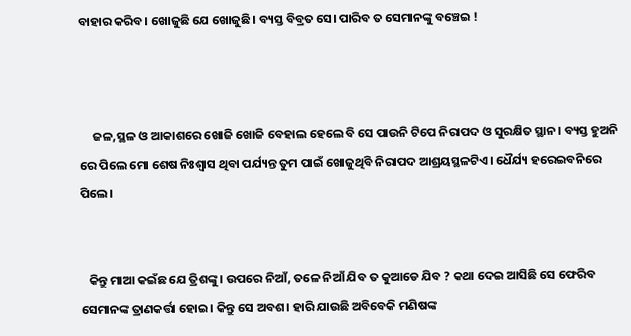ବାହାର କରିବ। ଖୋଜୁଛି ଯେ ଖୋଜୁଛି। ବ୍ୟସ୍ତ ବିବ୍ରତ ସେ। ପାରିବ ତ ସେମାନଙ୍କୁ ବଞ୍ଚେଇ !



     ଜଳ,ସ୍ଥଳ ଓ ଆକାଶରେ ଖୋଜି ଖୋଜି ବେହାଲ ହେଲେ ବି ସେ ପାଉନି ଟିପେ ନିରାପଦ ଓ ସୁରକ୍ଷିତ ସ୍ଥାନ। ବ୍ୟସ୍ତ ହୁଅନି ରେ ପିଲେ ମୋ ଶେଷ ନିଃଶ୍ବାସ ଥିବା ପର୍ଯ୍ୟନ୍ତ ତୁମ ପାଇଁ ଖୋଜୁଥିବି ନିରାପଦ ଆଶ୍ରୟସ୍ଥଳଟିଏ। ଧୈର୍ଯ୍ୟ ହରେଇବନିରେ ପିଲେ।


   କିନ୍ତୁ ମାଆ କଇଁଛ ଯେ ତ୍ରିଶଙ୍କୁ। ଉପରେ ନିଆଁ, ତଳେ ନିଆଁ ଯିବ ତ କୁଆଡେ ଯିବ ? କଥା ଦେଇ ଆସିଛି ସେ ଫେରିବ ସେମାନଙ୍କ ତ୍ରାଣକର୍ତ୍ତା ହୋଇ। କିନ୍ତୁ ସେ ଅବଶ। ହାରି ଯାଉଛି ଅବିବେକି ମଣିଷଙ୍କ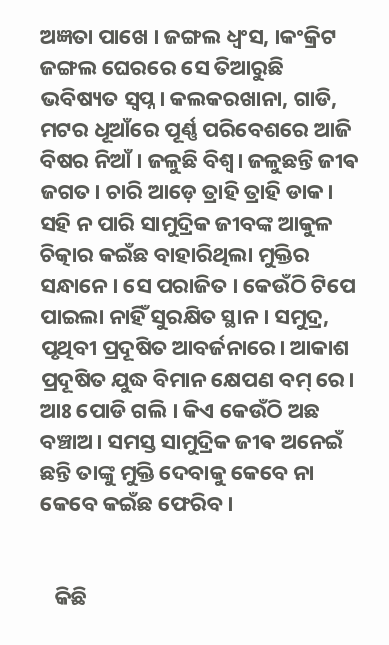ଅଜ୍ଞତା ପାଖେ । ଜଙ୍ଗଲ ଧ୍ୱଂସ, ।କଂକ୍ରିଟ ଜଙ୍ଗଲ ଘେରରେ ସେ ତିଆରୁଛି ଭବିଷ୍ୟତ ସ୍ୱପ୍ନ। କଲକରଖାନା, ଗାଡି, ମଟର ଧୂଆଁରେ ପୂର୍ଣ୍ଣ ପରିବେଶରେ ଆଜି ବିଷର ନିଆଁ । ଜଳୁଛି ବିଶ୍ୱ। ଜଳୁଛନ୍ତି ଜୀଵ ଜଗତ। ଚାରି ଆଡ଼େ ତ୍ରାହି ତ୍ରାହି ଡାକ। ସହି ନ ପାରି ସାମୁଦ୍ରିକ ଜୀବଙ୍କ ଆକୁଳ ଚିତ୍କାର କଇଁଛ ବାହାରିଥିଲା ମୁକ୍ତିର ସନ୍ଧାନେ। ସେ ପରାଜିତ । କେଉଁଠି ଟିପେ ପାଇଲା ନାହିଁ ସୁରକ୍ଷିତ ସ୍ଥାନ। ସମୁଦ୍ର, ପୃଥିବୀ ପ୍ରଦୂଷିତ ଆବର୍ଜନାରେ। ଆକାଶ ପ୍ରଦୂଷିତ ଯୁଦ୍ଧ ବିମାନ କ୍ଷେପଣ ବମ୍ ରେ। ଆଃ ପୋଡି ଗଲି । କିଏ କେଉଁଠି ଅଛ ବଞ୍ଚାଅ। ସମସ୍ତ ସାମୁଦ୍ରିକ ଜୀଵ ଅନେଇଁ ଛନ୍ତି ତାଙ୍କୁ ମୁକ୍ତି ଦେବାକୁ କେବେ ନା କେବେ କଇଁଛ ଫେରିବ।


   କିଛି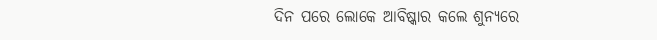ଦିନ ପରେ ଲୋକେ ଆବିଷ୍କାର କଲେ ଶୁନ୍ୟରେ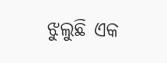ଝୁଲୁଛି ଏକ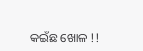କଇଁଛ ଖୋଳ !!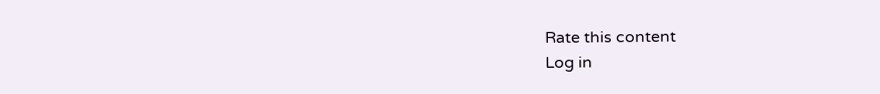Rate this content
Log in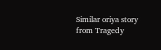Similar oriya story from Tragedy